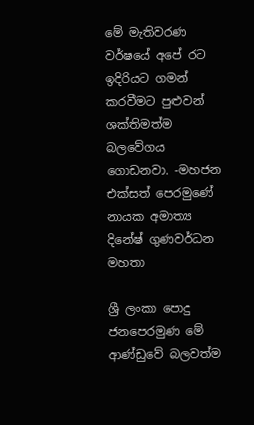මේ මැතිවරණ වර්ෂයේ අපේ රට ඉදිරියට ගමන් කරවීමට පුළුවන් ශක්තිමත්ම බලවේගය ගොඩනවා. -මහජන එක්සත් පෙරමුණේ නායක අමාත්‍ය දිනේෂ් ගුණවර්ධන මහතා

ශ්‍රී ලංකා පොදු ජනපෙරමුණ මේ ආණ්ඩුවේ බලවත්ම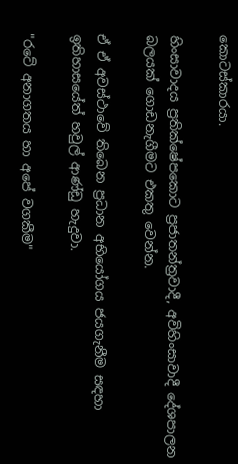කොටස්කාරයා.

හිංසාවාදය ප්‍රතික්ෂේපකොට ප්‍රජාතන්ත්‍රවාදී, අවිහිංසාවාදී දේශපාලන බලයක් ගොඩනැගීමට එකතු වෙන්න.

ඒ ඒ අවස්ථාවේ තිබෙන ප්‍රධාන අභියෝගය ජයගැනීම සඳහා ඉතිහාසයේත් හවුල් ආණ්ඩු හැදුවා.

"රටේ අනාගතය හා අපේ වගකීම"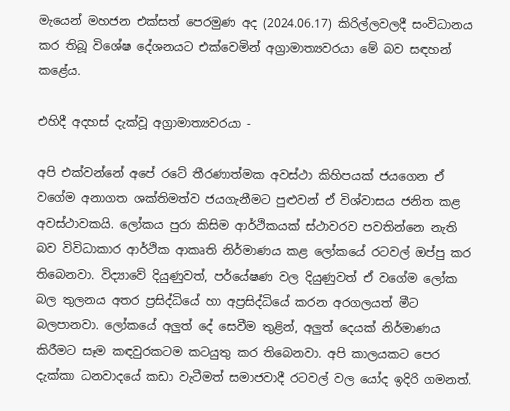මැයෙන් මහජන එක්සත් පෙරමුණ අද (2024.06.17) කිරිල්ලවලදී සංවිධානය කර තිබූ විශේෂ දේශනයට එක්වෙමින් අග්‍රාමාත්‍යවරයා මේ බව සඳහන් කළේය.

එහිදී අදහස් දැක්වූ අග්‍රාමාත්‍යවරයා -

අපි එක්වන්නේ අපේ රටේ තීරණාත්මක අවස්ථා කිහිපයක් ජයගෙන ඒ වගේම අනාගත ශක්තිමත්ව ජයගැනීමට පුළුවන් ඒ විශ්වාසය ජනිත කළ අවස්ථාවකයි. ලෝකය පුරා කිසිම ආර්ථිකයක් ස්ථාවරව පවතින්නෙ නැති බව විවිධාකාර ආර්ථික ආකෘති නිර්මාණය කළ ලෝකයේ රටවල් ඔප්පු කර තිබෙනවා. විද්‍යාවේ දියුණුවත්, පර්යේෂණ වල දියුණුවත් ඒ වගේම ලෝක බල තුලනය අතර ප්‍රසිද්ධියේ හා අප්‍රසිද්ධියේ කරන අරගලයත් මීට බලපානවා. ලෝකයේ අලුත් දේ සෙවීම තුළින්, අලුත් දෙයක් නිර්මාණය කිරීමට සෑම කඳවුරකටම කටයුතු කර තිබෙනවා. අපි කාලයකට පෙර දැක්කා ධනවාදයේ කඩා වැටීමත් සමාජවාදී රටවල් වල යෝද ඉදිරි ගමනත්.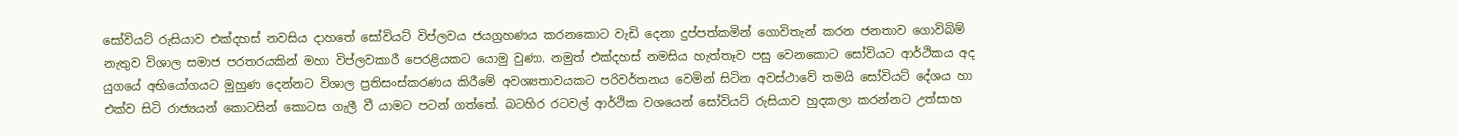සෝවියට් රුසියාව එක්දහස් නවසිය දාහතේ සෝවියට් විප්ලවය ජයග්‍රහණය කරනකොට වැඩි දෙනා දුප්පත්කමින් ගොවිතැන් කරන ජනතාව ගොවිබිම් නැතුව විශාල සමාජ පරතරයකින් මහා විප්ලවකාරී පෙරළියකට යොමු වුණා. නමුත් එක්දහස් නමසිය හැත්තෑව පසු වෙනකොට සෝවියට ආර්ථිකය අද යුගයේ අභියෝගයට මුහුණ දෙන්නට විශාල ප්‍රතිසංස්කරණය කිරීමේ අවශ්‍යතාවයකට පරිවර්තනය වෙමින් සිටින අවස්ථාවේ තමයි සෝවියට් දේශය හා එක්ව සිටි රාජ්‍යයන් කොටසින් කොටස ගැලී වී යාමට පටන් ගත්තේ. බටහිර රටවල් ආර්ථික වශයෙන් සෝවියට් රුසියාව හුදකලා කරන්නට උත්සාහ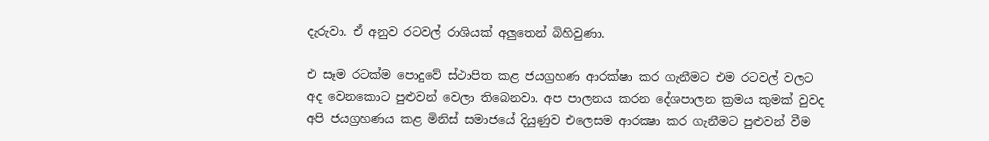දැරුවා. ඒ අනුව රටවල් රාශියක් අලුතෙන් බිහිවුණා.

එ සෑම රටක්ම පොදුවේ ස්ථාපිත කළ ජයග්‍රහණ ආරක්ෂා කර ගැනීමට එම රටවල් වලට අද වෙනකොට පුළුවන් වෙලා තිබෙනවා. අප පාලනය කරන දේශපාලන ක්‍රමය කුමක් වුවද අපි ජයග්‍රහණය කළ මිනිස් සමාජයේ දියුණුව එලෙසම ආරක්‍ෂා කර ගැනීමට පුළුවන් වීම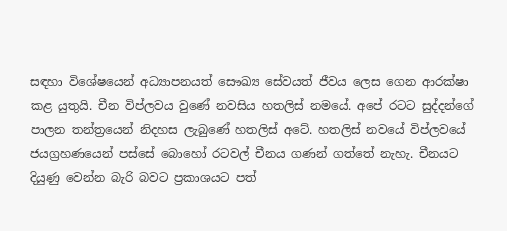සඳහා විශේෂයෙන් අධ්‍යාපනයත් සෞඛ්‍ය සේවයත් ජීවය ලෙස ගෙන ආරක්ෂා කළ යුතුයි. චීන විප්ලවය වුණේ නවසිය හතලිස් නමයේ. අපේ රටට සුද්දන්ගේ පාලන තන්ත්‍රයෙන් නිදහස ලැබුණේ හතලිස් අටේ. හතලිස් නවයේ විප්ලවයේ ජයග්‍රහණයෙන් පස්සේ බොහෝ රටවල් චීනය ගණන් ගත්තේ නැහැ. චීනයට දියුණු වෙන්න බැරි බවට ප්‍රකාශයට පත්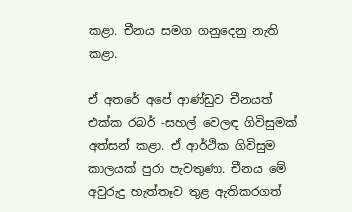කළා. චීනය සමග ගනුදෙනු නැති කළා.

ඒ අතරේ අපේ ආණ්ඩුව චීනයත් එක්ක රබර් -සහල් වෙලඳ ගිවිසුමක් අත්සන් කළා. ඒ ආර්ථික ගිවිසුම කාලයක් පුරා පැවතුණා. චීනය මේ අවුරුදු හැත්තෑව තුළ ඇතිකරගත්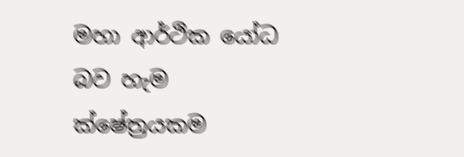මහා ආර්ථික යෝධ බව හැම ක්ෂේත්‍රයකම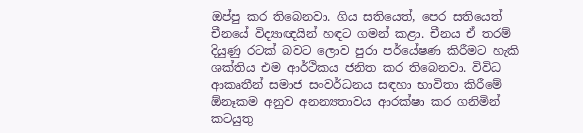ඔප්පු කර තිබෙනවා. ගිය සතියෙත්, පෙර සතියෙත් චීනයේ විද්‍යාඥයින් හඳට ගමන් කළා. චීනය ඒ තරම් දියුණු රටක් බවට ලොව පුරා පර්යේෂණ කිරීමට හැකි ශක්තිය එම ආර්ථිකය ජනිත කර තිබෙනවා. විවිධ ආකෘතීන් සමාජ සංවර්ධනය සඳහා භාවිතා කිරීමේ ඕනෑකම අනුව අනන්‍යතාවය ආරක්ෂා කර ගනිමින් කටයුතු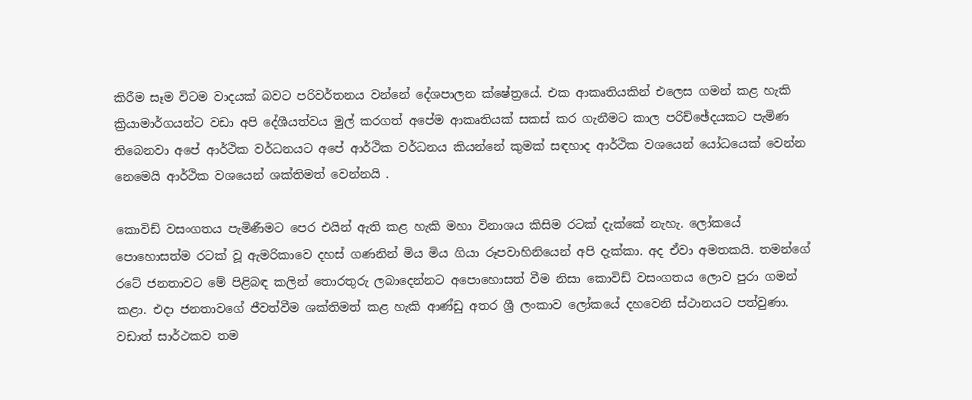කිරීම සෑම විටම වාදයක් බවට පරිවර්තනය වන්නේ දේශපාලන ක්ෂේත්‍රයේ. එක ආකෘතියකින් එලෙස ගමන් කළ හැකි ක්‍රියාමාර්ගයන්ට වඩා අපි දේශීයත්වය මුල් කරගත් අපේම ආකෘතියක් සකස් කර ගැනීමට කාල පරිච්ඡේදයකට පැමිණ තිබෙනවා අපේ ආර්ථික වර්ධනයට අපේ ආර්ථික වර්ධනය කියන්නේ කුමක් සඳහාද ආර්ථික වශයෙන් යෝධයෙක් වෙන්න නෙමෙයි ආර්ථික වශයෙන් ශක්තිමත් වෙන්නයි .

කොවිඩ් වසංගතය පැමිණීමට පෙර එයින් ඇති කළ හැකි මහා විනාශය කිසිම රටක් දැක්කේ නැහැ. ලෝකයේ පොහොසත්ම රටක් වූ ඇමරිකාවෙ දහස් ගණනින් මිය මිය ගියා රූපවාහිනියෙන් අපි දැක්කා. අද ඒවා අමතකයි. තමන්ගේ රටේ ජනතාවට මේ පිළිබඳ කලින් තොරතුරු ලබාදෙන්නට අපොහොසත් වීම නිසා කොවිඩ් වසංගතය ලොව පුරා ගමන් කළා. එදා ජනතාවගේ ජීවත්වීම ශක්තිමත් කළ හැකි ආණ්ඩු අතර ශ්‍රී ලංකාව ලෝකයේ දහවෙනි ස්ථානයට පත්වුණා. වඩාත් සාර්ථකව තම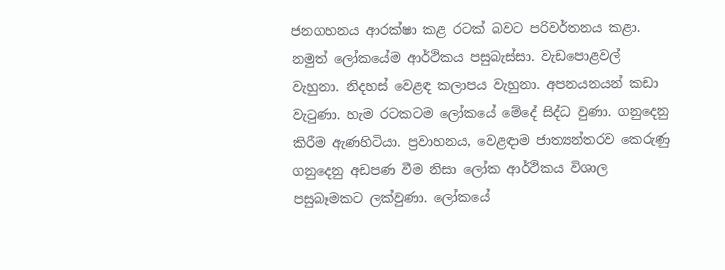ජනගහනය ආරක්ෂා කළ රටක් බවට පරිවර්තනය කළා. නමුත් ලෝකයේම ආර්ථිකය පසුබැස්සා. වැඩපොළවල් වැහුනා. නිදහස් වෙළඳ කලාපය වැහුනා. අපනයනයන් කඩා වැටුණා. හැම රටකටම ලෝකයේ මේදේ සිද්ධ වුණා. ගනුදෙනු කිරීම ඇණහිටියා. ප්‍රවාහනය, වෙළඳාම ජාත්‍යන්තරව කෙරුණු ගනුදෙනු අඩපණ වීම නිසා ලෝක ආර්ථිකය විශාල පසුබෑමකට ලක්වුණා. ලෝකයේ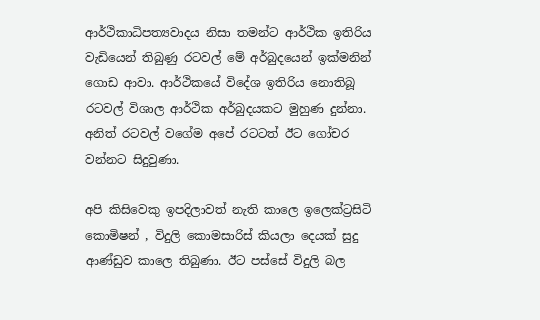ආර්ථිකාධිපත්‍යවාදය නිසා තමන්ට ආර්ථික ඉතිරිය වැඩියෙන් තිබුණු රටවල් මේ අර්බුදයෙන් ඉක්මනින් ගොඩ ආවා. ආර්ථිකයේ විදේශ ඉතිරිය නොතිබූ රටවල් විශාල ආර්ථික අර්බුදයකට මුහුණ දුන්නා. අනිත් රටවල් වගේම අපේ රටටත් ඊට ගෝචර වන්නට සිදුවුණා.

අපි කිසිවෙකු ඉපදිලාවත් නැති කාලෙ ඉලෙක්ට්‍රසිටි කොමිෂන් , විදුලි කොමසාරිස් කියලා දෙයක් සුදු ආණ්ඩුව කාලෙ තිබුණා. ඊට පස්සේ විදුලි බල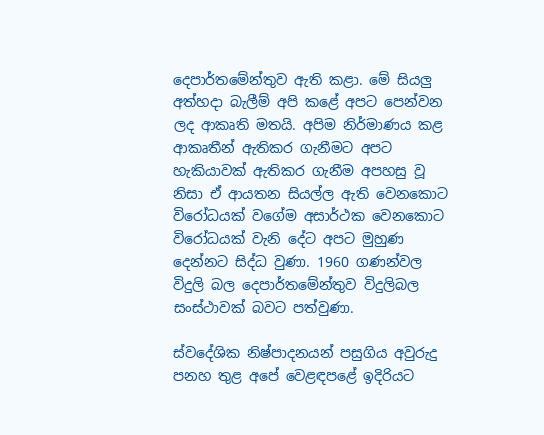දෙපාර්තමේන්තුව ඇති කළා. මේ සියලු අත්හදා බැලීම් අපි කළේ අපට පෙන්වන ලද ආකෘති මතයි. අපිම නිර්මාණය කළ ආකෘතීන් ඇතිකර ගැනීමට අපට හැකියාවක් ඇතිකර ගැනීම අපහසු වූ නිසා ඒ ආයතන සියල්ල ඇති වෙනකොට විරෝධයක් වගේම අසාර්ථක වෙනකොට විරෝධයක් වැනි දේට අපට මුහුණ දෙන්නට සිද්ධ වුණා. 1960 ගණන්වල විදුලි බල දෙපාර්තමේන්තුව විදුලිබල සංස්ථාවක් බවට පත්වුණා.

ස්වදේශික නිෂ්පාදනයන් පසුගිය අවුරුදු පනහ තුළ අපේ වෙළඳපළේ ඉදිරියට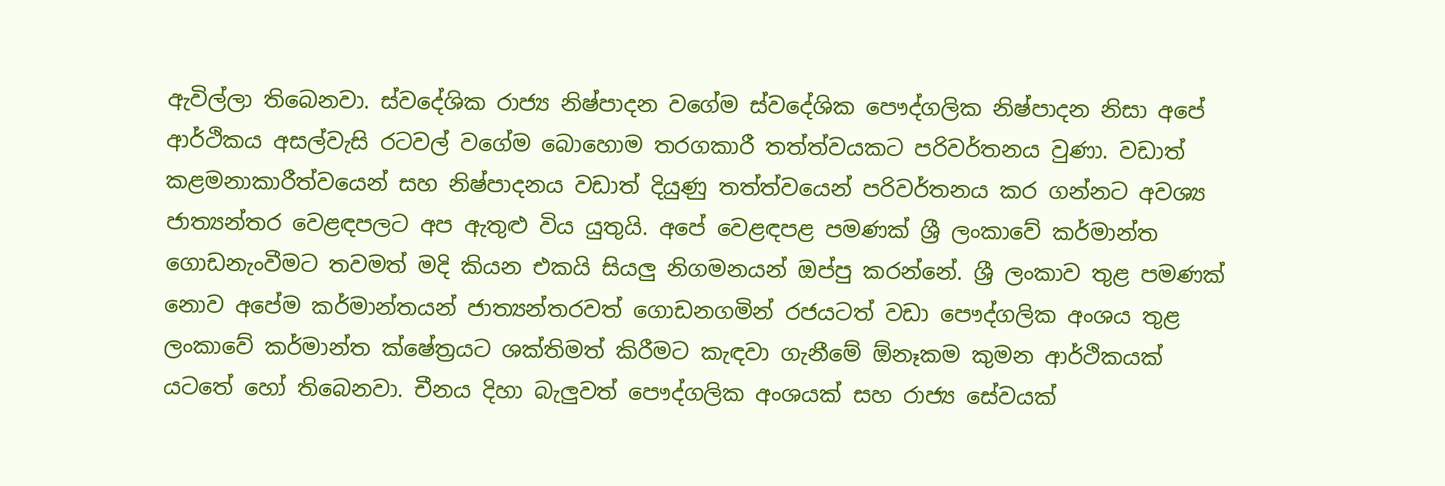ඇවිල්ලා තිබෙනවා. ස්වදේශික රාජ්‍ය නිෂ්පාදන වගේම ස්වදේශික පෞද්ගලික නිෂ්පාදන නිසා අපේ ආර්ථිකය අසල්වැසි රටවල් වගේම බොහොම තරගකාරී තත්ත්වයකට පරිවර්තනය වුණා. වඩාත් කළමනාකාරීත්වයෙන් සහ නිෂ්පාදනය වඩාත් දියුණු තත්ත්වයෙන් පරිවර්තනය කර ගන්නට අවශ්‍ය ජාත්‍යන්තර වෙළඳපලට අප ඇතුළු විය යුතුයි. අපේ වෙළඳපළ පමණක් ශ්‍රී ලංකාවේ කර්මාන්ත ගොඩනැංවීමට තවමත් මදි කියන එකයි සියලු නිගමනයන් ඔප්පු කරන්නේ. ශ්‍රී ලංකාව තුළ පමණක් නොව අපේම කර්මාන්තයන් ජාත්‍යන්තරවත් ගොඩනගමින් රජයටත් වඩා පෞද්ගලික අංශය තුළ ලංකාවේ කර්මාන්ත ක්ෂේත්‍රයට ශක්තිමත් කිරීමට කැඳවා ගැනීමේ ඕනෑකම කුමන ආර්ථිකයක් යටතේ හෝ තිබෙනවා. චීනය දිහා බැලුවත් පෞද්ගලික අංශයක් සහ රාජ්‍ය සේවයක්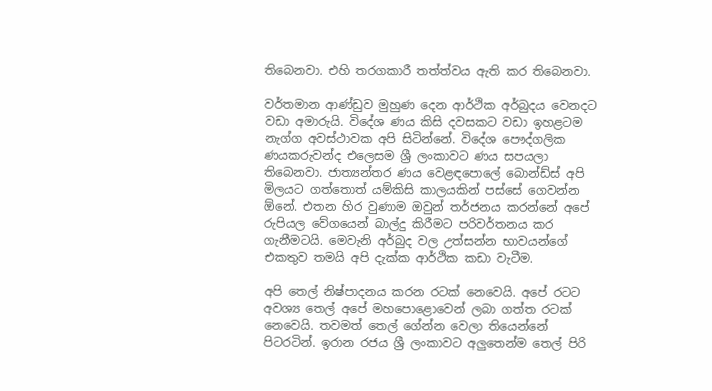තිබෙනවා. එහි තරගකාරී තත්ත්වය ඇති කර තිබෙනවා.

වර්තමාන ආණ්ඩුව මුහුණ දෙන ආර්ථික අර්බුදය වෙනදට වඩා අමාරුයි. විදේශ ණය කිසි දවසකට වඩා ඉහළටම නැග්ග අවස්ථාවක අපි සිටින්නේ. විදේශ පෞද්ගලික ණයකරුවන්ද එලෙසම ශ්‍රී ලංකාවට ණය සපයලා තිබෙනවා. ජාත්‍යන්තර ණය වෙළඳපොලේ බොන්ඩ්ස් අපි මිලයට ගත්තොත් යම්කිසි කාලයකින් පස්සේ ගෙවන්න ඕනේ. එතන හිර වුණාම ඔවුන් තර්ජනය කරන්නේ අපේ රුපියල වේගයෙන් බාල්දු කිරීමට පරිවර්තනය කර ගැනීමටයි. මෙවැනි අර්බුද වල උත්සන්න භාවයන්ගේ එකතුව තමයි අපි දැක්ක ආර්ථික කඩා වැටීම.

අපි තෙල් නිෂ්පාදනය කරන රටක් නෙවෙයි. අපේ රටට අවශ්‍ය තෙල් අපේ මහපොළොවෙන් ලබා ගත්ත රටක් නෙවෙයි. තවමත් තෙල් ගේන්න වෙලා තියෙන්නේ පිටරටින්. ඉරාන රජය ශ්‍රී ලංකාවට අලුතෙන්ම තෙල් පිරි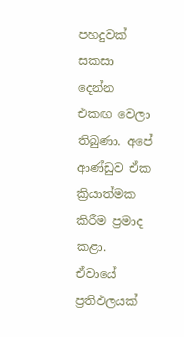පහදුවක් සකසා දෙන්න එකඟ වෙලා තිබුණා. අපේ ආණ්ඩුව ඒක ක්‍රියාත්මක කිරීම ප්‍රමාද කළා. ඒවායේ ප්‍රතිඵලයක්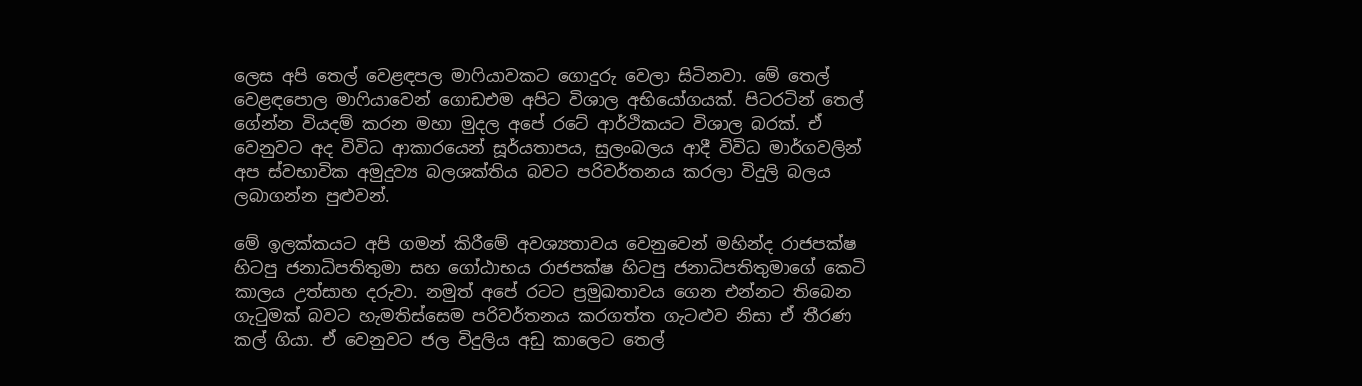ලෙස අපි තෙල් වෙළඳපල මාෆියාවකට ගොදුරු වෙලා සිටිනවා. මේ තෙල් වෙළඳපොල මාෆියාවෙන් ගොඩඑම අපිට විශාල අභියෝගයක්. පිටරටින් තෙල් ගේන්න වියදම් කරන මහා මුදල අපේ රටේ ආර්ථිකයට විශාල බරක්. ඒ වෙනුවට අද විවිධ ආකාරයෙන් සූර්යතාපය, සුලංබලය ආදී විවිධ මාර්ගවලින් අප ස්වභාවික අමුදුව්‍ය බලශක්තිය බවට පරිවර්තනය කරලා විදුලි බලය ලබාගන්න පුළුවන්.

මේ ඉලක්කයට අපි ගමන් කිරීමේ අවශ්‍යතාවය වෙනුවෙන් මහින්ද රාජපක්ෂ හිටපු ජනාධිපතිතුමා සහ ගෝඨාභය රාජපක්ෂ හිටපු ජනාධිපතිතුමාගේ කෙටි කාලය උත්සාහ දරුවා. නමුත් අපේ රටට ප්‍රමුඛතාවය ගෙන එන්නට තිබෙන ගැටුමක් බවට හැමතිස්සෙම පරිවර්තනය කරගත්ත ගැටළුව නිසා ඒ තීරණ කල් ගියා. ඒ වෙනුවට ජල විදුලිය අඩු කාලෙට තෙල්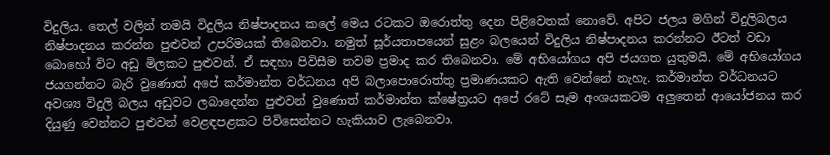විදුලිය. තෙල් වලින් තමයි විදුලිය නිෂ්පාදනය කලේ මෙය රටකට ඔරොත්තු දෙන පිළිවෙතක් නොවේ. අපිට ජලය මගින් විදුලිබලය නිෂ්පාදනය කරන්න පුළුවන් උපරිමයක් තිබෙනවා. නමුත් සූර්යතාපයෙන් සුළං බලයෙන් විදුලිය නිෂ්පාදනය කරන්නට ඊටත් වඩා බොහෝ විට අඩු මිලකට පුළුවන්. ඒ සඳහා පිවිසීම තවම ප්‍රමාද කර තිබෙනවා. මේ අභියෝගය අපි ජයගත යුතුමයි. මේ අභියෝගය ජයගන්නට බැරි වුණොත් අපේ කර්මාන්ත වර්ධනය අපි බලාපොරොත්තු ප්‍රමාණයකට ඇති වෙන්නේ නැහැ. කර්මාන්ත වර්ධනයට අවශ්‍ය විදුලි බලය අඩුවට ලබාදෙන්න පුළුවන් වුණොත් කර්මාන්ත ක්ෂේත්‍රයට අපේ රටේ සෑම අංශයකටම අලුතෙන් ආයෝජනය කර දියුණු වෙන්නට පුළුවන් වෙළඳපළකට පිවිසෙන්නට හැකියාව ලැබෙනවා.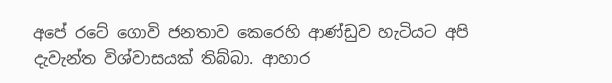අපේ රටේ ගොවි ජනතාව කෙරෙහි ආණ්ඩුව හැටියට අපි දැවැන්ත විශ්වාසයක් තිබ්බා. ආහාර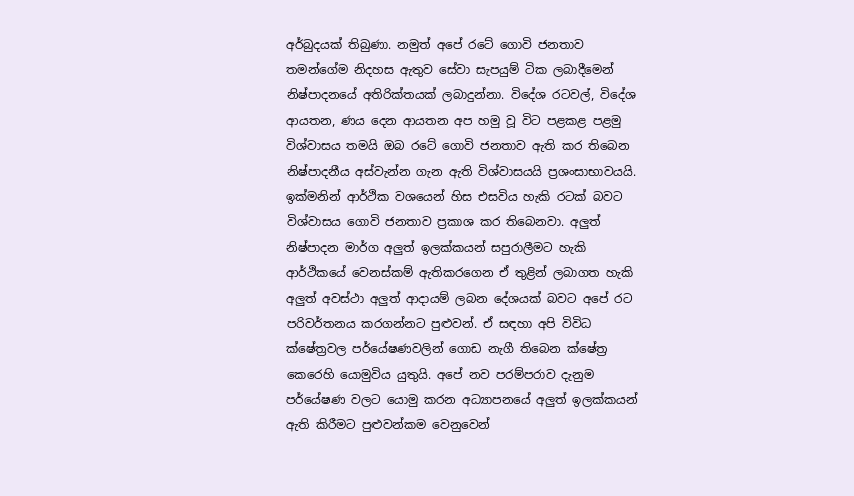අර්බුදයක් තිබුණා. නමුත් අපේ රටේ ගොවි ජනතාව තමන්ගේම නිදහස ඇතුව සේවා සැපයුම් ටික ලබාදීමෙන් නිෂ්පාදනයේ අතිරික්තයක් ලබාදුන්නා. විදේශ රටවල්, විදේශ ආයතන, ණය දෙන ආයතන අප හමු වූ විට පළකළ පළමු විශ්වාසය තමයි ඔබ රටේ ගොවි ජනතාව ඇති කර තිබෙන නිෂ්පාදනීය අස්වැන්න ගැන ඇති විශ්වාසයයි ප්‍රශංසාභාවයයි. ඉක්මනින් ආර්ථික වශයෙන් හිස එසවිය හැකි රටක් බවට විශ්වාසය ගොවි ජනතාව ප්‍රකාශ කර තිබෙනවා. අලුත් නිෂ්පාදන මාර්ග අලුත් ඉලක්කයන් සපුරාලීමට හැකි ආර්ථිකයේ වෙනස්කම් ඇතිකරගෙන ඒ තුළින් ලබාගත හැකි අලුත් අවස්ථා අලුත් ආදායම් ලබන දේශයක් බවට අපේ රට පරිවර්තනය කරගන්නට පුළුවන්. ඒ සඳහා අපි විවිධ ක්ෂේත්‍රවල පර්යේෂණවලින් ගොඩ නැගී තිබෙන ක්ෂේත්‍ර කෙරෙහි යොමුවිය යුතුයි. අපේ නව පරම්පරාව දැනුම පර්යේෂණ වලට යොමු කරන අධ්‍යාපනයේ අලුත් ඉලක්කයන් ඇති කිරීමට පුළුවන්කම වෙනුවෙන්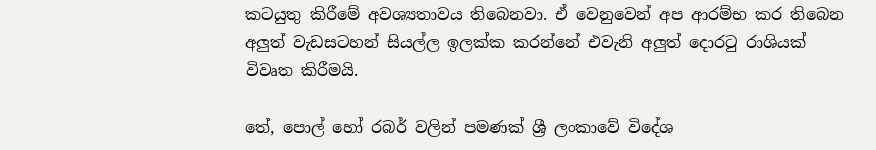කටයුතු කිරීමේ අවශ්‍යතාවය තිබෙනවා. ඒ වෙනුවෙන් අප ආරම්භ කර තිබෙන අලුත් වැඩසටහන් සියල්ල ඉලක්ක කරන්නේ එවැනි අලුත් දොරටු රාශියක් විවෘත කිරීමයි.

තේ, පොල් හෝ රබර් වලින් පමණක් ශ්‍රී ලංකාවේ විදේශ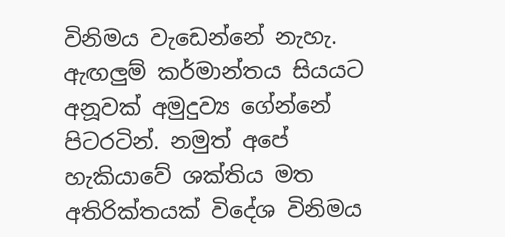විනිමය වැඩෙන්නේ නැහැ. ඇඟලුම් කර්මාන්තය සියයට අනූවක් අමුදුව්‍ය ගේන්නේ පිටරටින්. නමුත් අපේ හැකියාවේ ශක්තිය මත අතිරික්තයක් විදේශ විනිමය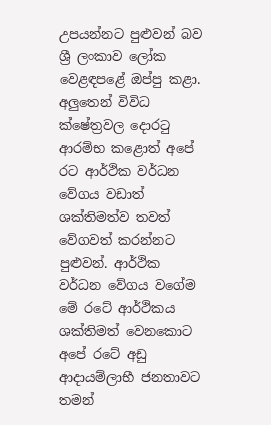උපයන්නට පුළුවන් බව ශ්‍රී ලංකාව ලෝක වෙළඳපළේ ඔප්පු කළා. අලුතෙන් විවිධ ක්ෂේත්‍රවල දොරටු ආරම්භ කළොත් අපේ රට ආර්ථික වර්ධන වේගය වඩාත් ශක්තිමත්ව තවත් වේගවත් කරන්නට පුළුවන්. ආර්ථික වර්ධන වේගය වගේම මේ රටේ ආර්ථිකය ශක්තිමත් වෙනකොට අපේ රටේ අඩු ආදායම්ලාභී ජනතාවට තමන්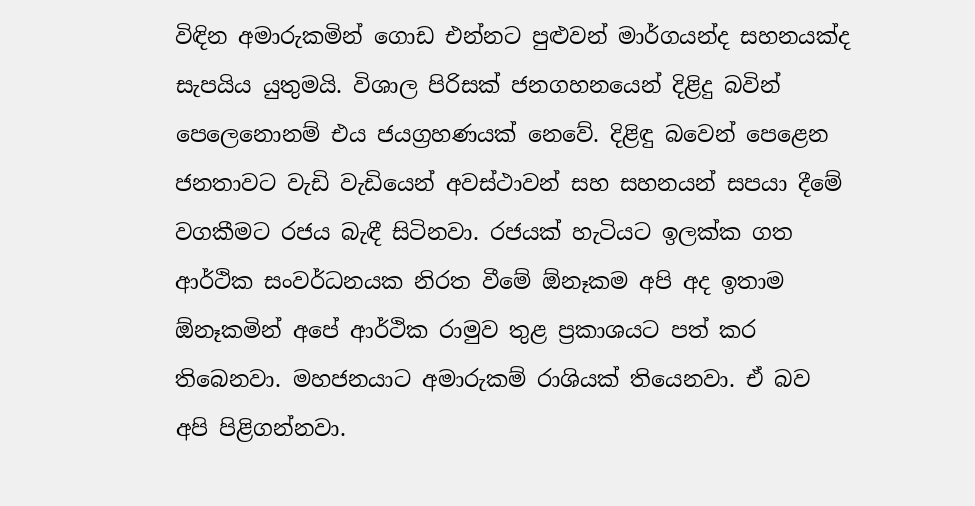විඳින අමාරුකමින් ගොඩ එන්නට පුළුවන් මාර්ගයන්ද සහනයක්ද සැපයිය යුතුමයි. විශාල පිරිසක් ජනගහනයෙන් දිළිදු බවින් පෙලෙනොනම් එය ජයග්‍රහණයක් නෙවේ. දිළිඳු බවෙන් පෙළෙන ජනතාවට වැඩි වැඩියෙන් අවස්ථාවන් සහ සහනයන් සපයා දීමේ වගකීමට රජය බැඳී සිටිනවා. රජයක් හැටියට ඉලක්ක ගත ආර්ථික සංවර්ධනයක නිරත වීමේ ඕනෑකම අපි අද ඉතාම ඕනෑකමින් අපේ ආර්ථික රාමුව තුළ ප්‍රකාශයට පත් කර තිබෙනවා. මහජනයාට අමාරුකම් රාශියක් තියෙනවා. ඒ බව අපි පිළිගන්නවා.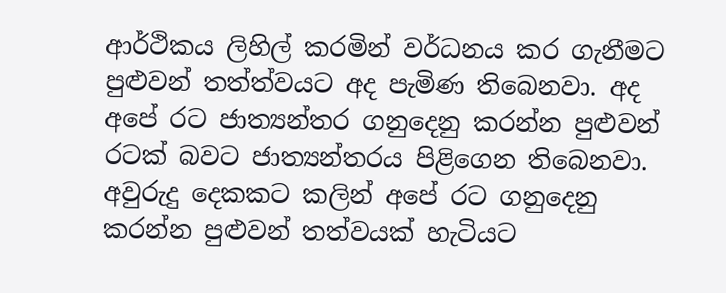ආර්ථිකය ලිහිල් කරමින් වර්ධනය කර ගැනීමට පුළුවන් තත්ත්වයට අද පැමිණ තිබෙනවා. අද අපේ රට ජාත්‍යන්තර ගනුදෙනු කරන්න පුළුවන් රටක් බවට ජාත්‍යන්තරය පිළිගෙන තිබෙනවා. අවුරුදු දෙකකට කලින් අපේ රට ගනුදෙනු කරන්න පුළුවන් තත්වයක් හැටියට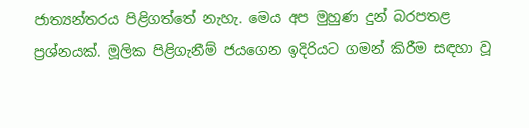ජාත්‍යන්තරය පිළිගත්තේ නැහැ. මෙය අප මුහුණ දුන් බරපතළ ප්‍රශ්නයක්. මූලික පිළිගැනීම් ජයගෙන ඉදිරියට ගමන් කිරීම සඳහා වූ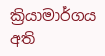ක්‍රියාමාර්ගය අති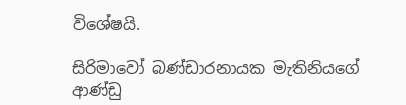විශේෂයි.

සිරිමාවෝ බණ්ඩාරනායක මැතිනියගේ ආණ්ඩු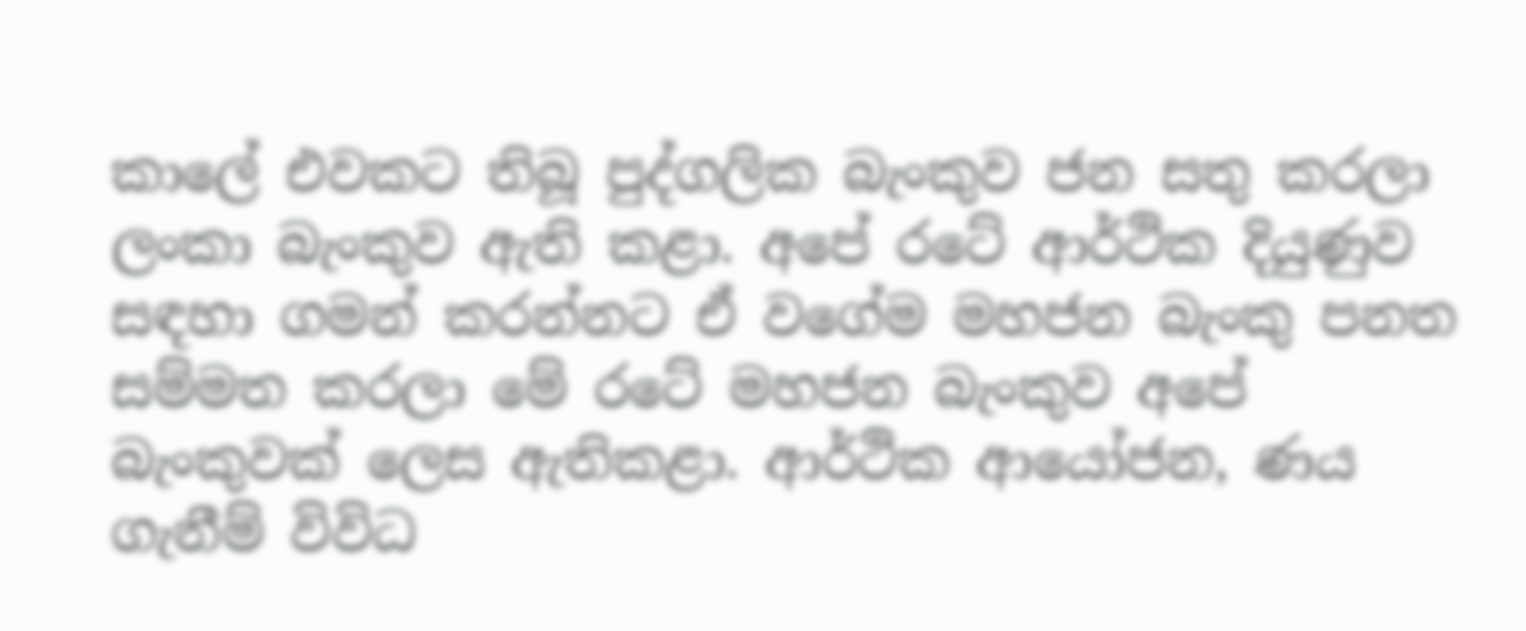කාලේ එවකට තිබූ පුද්ගලික බැංකුව ජන සතු කරලා ලංකා බැංකුව ඇති කළා. අපේ රටේ ආර්ථික දියුණුව සඳහා ගමන් කරන්නට ඒ වගේම මහජන බැංකු පනත සම්මත කරලා මේ රටේ මහජන බැංකුව අපේ බැංකුවක් ලෙස ඇතිකළා. ආර්ථික ආයෝජන, ණය ගැනීම් විවිධ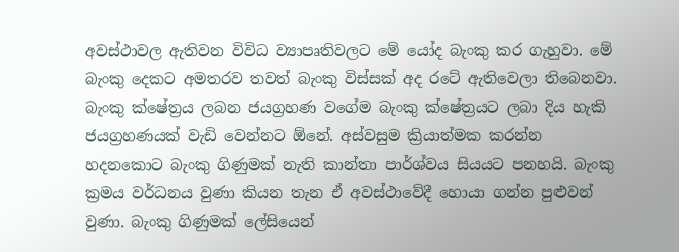අවස්ථාවල ඇතිවන විවිධ ව්‍යාපෘතිවලට මේ යෝද බැංකු කර ගැහුවා. මේ බැංකු දෙකට අමතරව තවත් බැංකු විස්සක් අද රටේ ඇතිවෙලා තිබෙනවා. බැංකු ක්ෂේත්‍රය ලබන ජයග්‍රහණ වගේම බැංකු ක්ෂේත්‍රයට ලබා දිය හැකි ජයග්‍රහණයක් වැඩි වෙන්නට ඕනේ. අස්වසුම ක්‍රියාත්මක කරන්න හදනකොට බැංකු ගිණුමක් නැති කාන්තා පාර්ශ්වය සියයට පනහයි. බැංකු ක්‍රමය වර්ධනය වුණා කියන තැන ඒ අවස්ථාවේදී හොයා ගන්න පුළුවන් වුණා. බැංකු ගිණුමක් ලේසියෙන්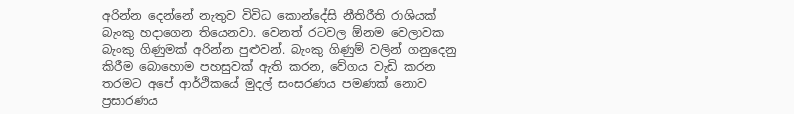අරින්න දෙන්නේ නැතුව විවිධ කොන්දේසි නීතිරීති රාශියක් බැංකු හදාගෙන තියෙනවා. වෙනත් රටවල ඕනම වෙලාවක බැංකු ගිණුමක් අරින්න පුළුවන්. බැංකු ගිණුම් වලින් ගනුදෙනු කිරීම බොහොම පහසුවක් ඇති කරන, වේගය වැඩි කරන තරමට අපේ ආර්ථිකයේ මුදල් සංසරණය පමණක් නොව ප්‍රසාරණය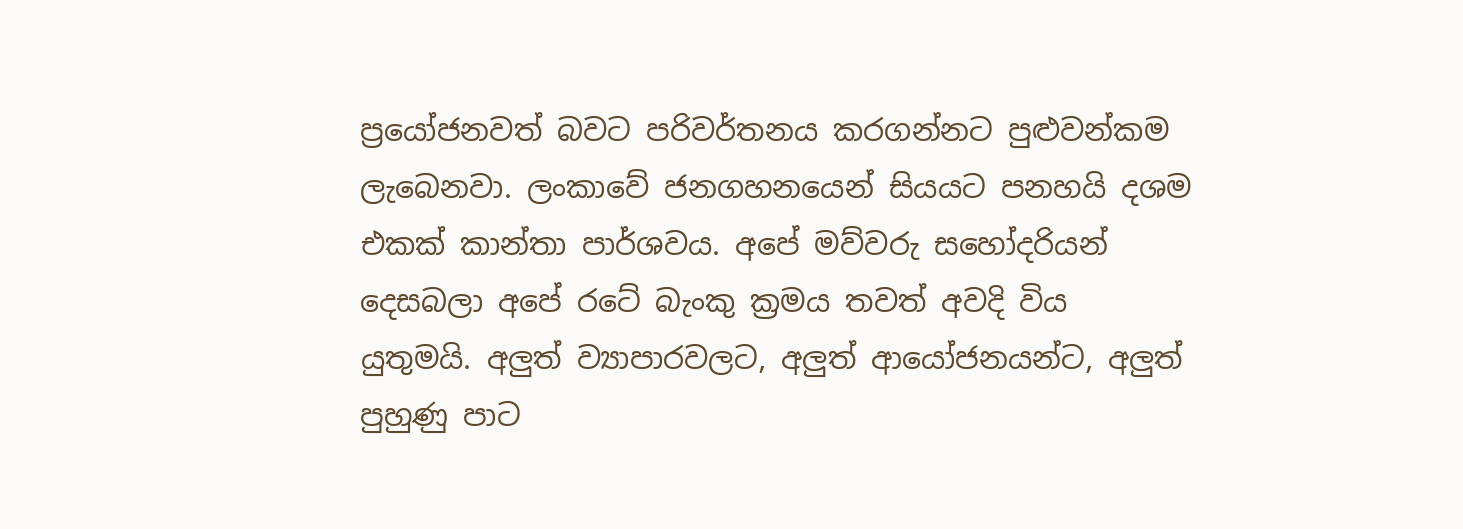ප්‍රයෝජනවත් බවට පරිවර්තනය කරගන්නට පුළුවන්කම ලැබෙනවා. ලංකාවේ ජනගහනයෙන් සියයට පනහයි දශම එකක් කාන්තා පාර්ශවය. අපේ මව්වරු සහෝදරියන් දෙසබලා අපේ රටේ බැංකු ක්‍රමය තවත් අවදි විය යුතුමයි. අලුත් ව්‍යාපාරවලට, අලුත් ආයෝජනයන්ට, අලුත් පුහුණු පාට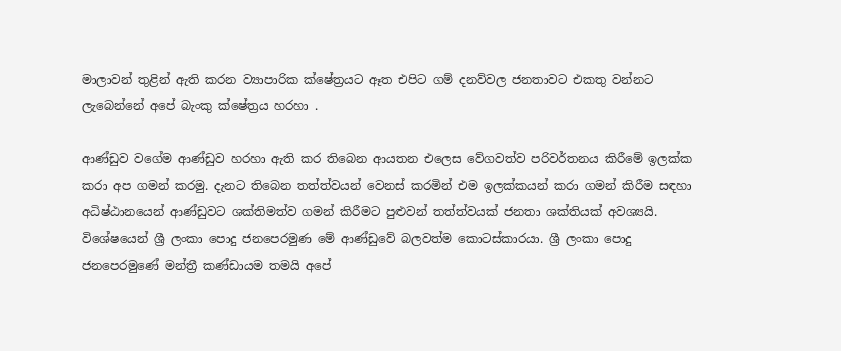මාලාවන් තුළින් ඇති කරන ව්‍යාපාරික ක්ෂේත්‍රයට ඈත එපිට ගම් දනව්වල ජනතාවට එකතු වන්නට ලැබෙන්නේ අපේ බැංකු ක්ෂේත්‍රය හරහා .

ආණ්ඩුව වගේම ආණ්ඩුව හරහා ඇති කර තිබෙන ආයතන එලෙස වේගවත්ව පරිවර්තනය කිරීමේ ඉලක්ක කරා අප ගමන් කරමු. දැනට තිබෙන තත්ත්වයන් වෙනස් කරමින් එම ඉලක්කයන් කරා ගමන් කිරීම සඳහා අධිෂ්ඨානයෙන් ආණ්ඩුවට ශක්තිමත්ව ගමන් කිරීමට පුළුවන් තත්ත්වයක් ජනතා ශක්තියක් අවශ්‍යයි. විශේෂයෙන් ශ්‍රී ලංකා පොදු ජනපෙරමුණ මේ ආණ්ඩුවේ බලවත්ම කොටස්කාරයා. ශ්‍රී ලංකා පොදු ජනපෙරමුණේ මන්ත්‍රී කණ්ඩායම තමයි අපේ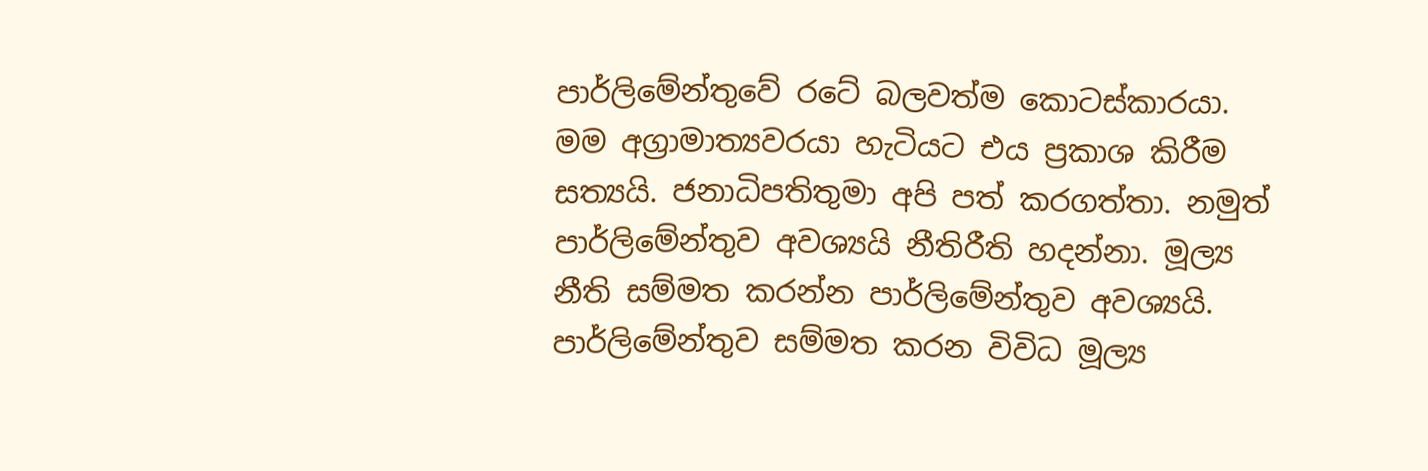පාර්ලිමේන්තුවේ රටේ බලවත්ම කොටස්කාරයා. මම අග්‍රාමාත්‍යවරයා හැටියට එය ප්‍රකාශ කිරීම සත්‍යයි. ජනාධිපතිතුමා අපි පත් කරගත්තා. නමුත් පාර්ලිමේන්තුව අවශ්‍යයි නීතිරීති හදන්නා. මූල්‍ය නීති සම්මත කරන්න පාර්ලිමේන්තුව අවශ්‍යයි. පාර්ලිමේන්තුව සම්මත කරන විවිධ මූල්‍ය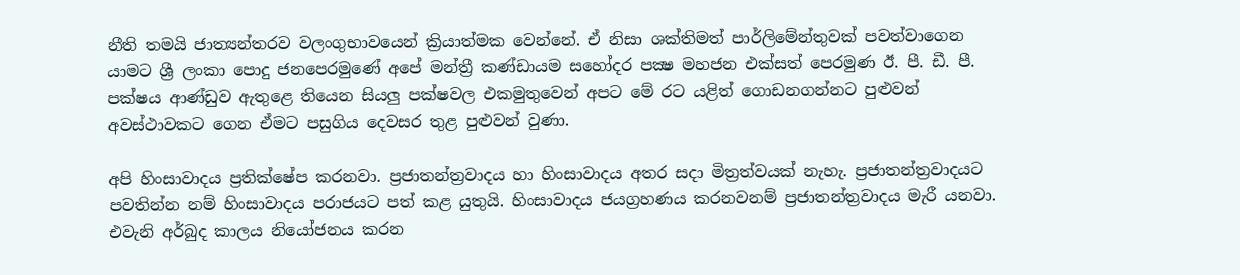නීති තමයි ජාත්‍යන්තරව වලංගුභාවයෙන් ක්‍රියාත්මක වෙන්නේ. ඒ නිසා ශක්තිමත් පාර්ලිමේන්තුවක් පවත්වාගෙන යාමට ශ්‍රී ලංකා පොදු ජනපෙරමුණේ අපේ මන්ත්‍රී කණ්ඩායම සහෝදර පක්‍ෂ මහජන එක්සත් පෙරමුණ ඊ. පී. ඩී. පී. පක්ෂය ආණ්ඩුව ඇතුළෙ තියෙන සියලු පක්ෂවල එකමුතුවෙන් අපට මේ රට යළිත් ගොඩනගන්නට පුළුවන් අවස්ථාවකට ගෙන ඒමට පසුගිය දෙවසර තුළ පුළුවන් වුණා.

අපි හිංසාවාදය ප්‍රතික්ෂේප කරනවා. ප්‍රජාතන්ත්‍රවාදය හා හිංසාවාදය අතර සදා මිත්‍රත්වයක් නැහැ. ප්‍රජාතන්ත්‍රවාදයට පවතින්න නම් හිංසාවාදය පරාජයට පත් කළ යුතුයි. හිංසාවාදය ජයග්‍රහණය කරනවනම් ප්‍රජාතන්ත්‍රවාදය මැරී යනවා. එවැනි අර්බුද කාලය නියෝජනය කරන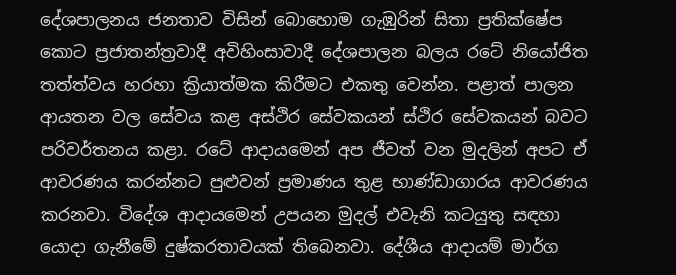දේශපාලනය ජනතාව විසින් බොහොම ගැඹුරින් සිතා ප්‍රතික්ෂේප කොට ප්‍රජාතන්ත්‍රවාදී අවිහිංසාවාදී දේශපාලන බලය රටේ නියෝජිත තත්ත්වය හරහා ක්‍රියාත්මක කිරීමට එකතු වෙන්න. පළාත් පාලන ආයතන වල සේවය කළ අස්ථිර සේවකයන් ස්ථිර සේවකයන් බවට පරිවර්තනය කළා. රටේ ආදායමෙන් අප ජීවත් වන මුදලින් අපට ඒ ආවරණය කරන්නට පුළුවන් ප්‍රමාණය තුළ භාණ්ඩාගාරය ආවරණය කරනවා. විදේශ ආදායමෙන් උපයන මුදල් එවැනි කටයුතු සඳහා යොදා ගැනීමේ දුෂ්කරතාවයක් තිබෙනවා. දේශීය ආදායම් මාර්ග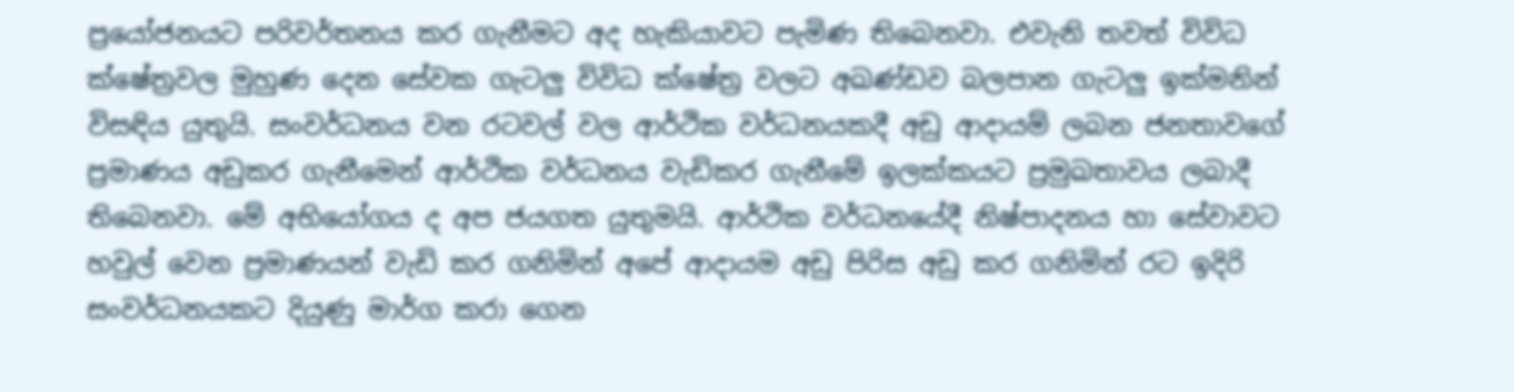ප්‍රයෝජනයට පරිවර්තනය කර ගැනීමට අද හැකියාවට පැමිණ තිබෙනවා. එවැනි තවත් විවිධ ක්ෂේත්‍රවල මුහුණ දෙන සේවක ගැටලු විවිධ ක්ෂේත්‍ර වලට අඛණ්ඩව බලපාන ගැටලු ඉක්මනින් විසඳිය යුතුයි. සංවර්ධනය වන රටවල් වල ආර්ථික වර්ධනයකදී අඩු ආදායම් ලබන ජනතාවගේ ප්‍රමාණය අඩුකර ගැනීමෙන් ආර්ථික වර්ධනය වැඩිකර ගැනීමේ ඉලක්කයට ප්‍රමුඛතාවය ලබාදී තිබෙනවා. මේ අභියෝගය ද අප ජයගත යුතුමයි. ආර්ථික වර්ධනයේදී නිෂ්පාදනය හා සේවාවට හවුල් වෙන ප්‍රමාණයන් වැඩි කර ගනිමින් අපේ ආදායම අඩු පිරිස අඩු කර ගනිමින් රට ඉදිරි සංවර්ධනයකට දියුණු මාර්ග කරා ගෙන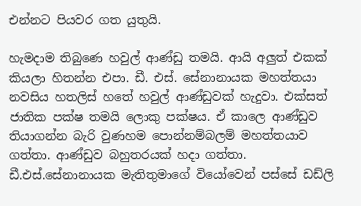එන්නට පියවර ගත යුතුයි.

හැමදාම තිබුණෙ හවුල් ආණ්ඩු තමයි. ආයි අලුත් එකක් කියලා හිතන්න එපා. ඩී. එස්. සේනානායක මහත්තයා නවසිය හතලිස් හතේ හවුල් ආණ්ඩුවක් හැදුවා. එක්සත් ජාතික පක්ෂ තමයි ලොකු පක්ෂය. ඒ කාලෙ ආණ්ඩුව තියාගන්න බැරි වුණහම පොන්නම්බලම් මහත්තයාව ගත්තා. ආණ්ඩුව බහුතරයක් හදා ගත්තා. ඩී.එස්.සේනානායක මැතිතුමාගේ වියෝවෙන් පස්සේ ඩඩ්ලි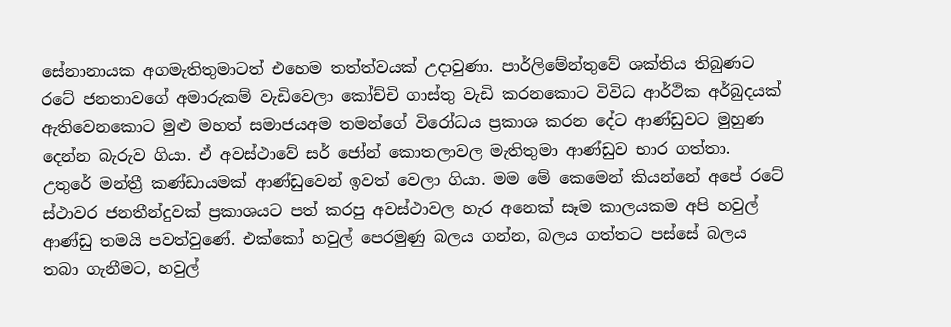සේනානායක අගමැතිතුමාටත් එහෙම තත්ත්වයක් උදාවුණා. පාර්ලිමේන්තුවේ ශක්තිය තිබුණට රටේ ජනතාවගේ අමාරුකම් වැඩිවෙලා කෝච්චි ගාස්තු වැඩි කරනකොට විවිධ ආර්ථික අර්බුදයක් ඇතිවෙනකොට මුළු මහත් සමාජයඅම තමන්ගේ විරෝධය ප්‍රකාශ කරන දේට ආණ්ඩුවට මුහුණ දෙන්න බැරුව ගියා. ඒ අවස්ථාවේ සර් ජෝන් කොතලාවල මැතිතුමා ආණ්ඩුව භාර ගත්තා. උතුරේ මන්ත්‍රී කණ්ඩායමක් ආණ්ඩුවෙන් ඉවත් වෙලා ගියා. මම මේ කෙමෙන් කියන්නේ අපේ රටේ ස්ථාවර ජනතීන්දුවක් ප්‍රකාශයට පත් කරපු අවස්ථාවල හැර අනෙක් සෑම කාලයකම අපි හවුල් ආණ්ඩු තමයි පවත්වුණේ. එක්කෝ හවුල් පෙරමුණු බලය ගන්න, බලය ගත්තට පස්සේ බලය තබා ගැනීමට, හවුල්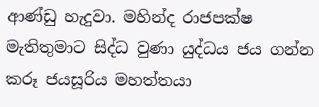ආණ්ඩු හැදුවා. මහින්ද රාජපක්ෂ මැතිතුමාට සිද්ධ වුණා යුද්ධය ජය ගන්න කරූ ජයසූරිය මහත්තයා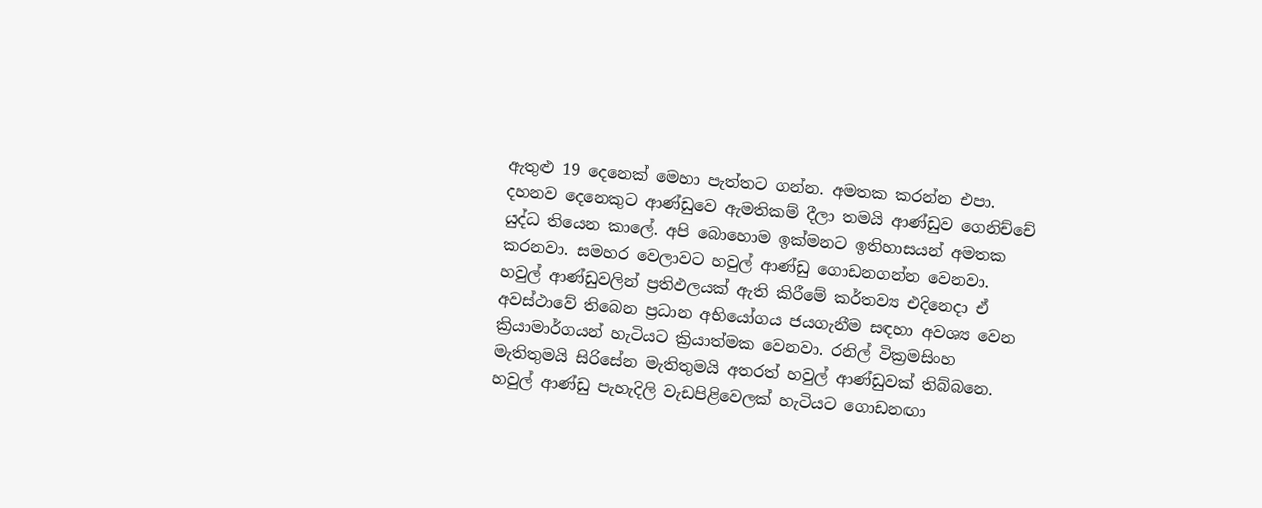ඇතුළු 19 දෙනෙක් මෙහා පැත්තට ගන්න. අමතක කරන්න එපා. දහනව දෙනෙකුට ආණ්ඩුවෙ ඇමතිකම් දීලා තමයි ආණ්ඩුව ගෙනිච්චේ යුද්ධ තියෙන කාලේ. අපි බොහොම ඉක්මනට ඉතිහාසයන් අමතක කරනවා. සමහර වෙලාවට හවුල් ආණ්ඩු ගොඩනගන්න වෙනවා. හවුල් ආණ්ඩුවලින් ප්‍රතිඵලයක් ඇති කිරීමේ කර්තව්‍ය එදිනෙදා ඒ අවස්ථාවේ තිබෙන ප්‍රධාන අභියෝගය ජයගැනීම සඳහා අවශ්‍ය වෙන ක්‍රියාමාර්ගයන් හැටියට ක්‍රියාත්මක වෙනවා. රනිල් වික්‍රමසිංහ මැතිතුමයි සිරිසේන මැතිතුමයි අතරත් හවුල් ආණ්ඩුවක් තිබ්බනෙ. හවුල් ආණ්ඩු පැහැදිලි වැඩපිළිවෙලක් හැටියට ගොඩනඟා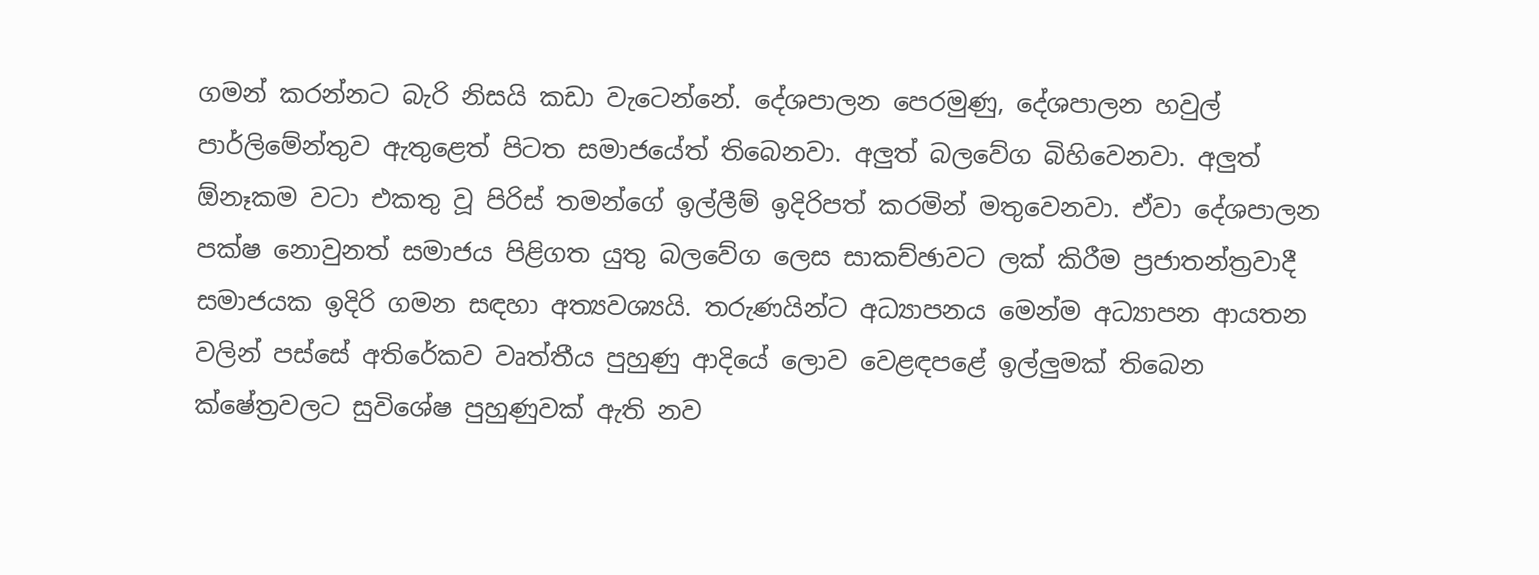ගමන් කරන්නට බැරි නිසයි කඩා වැටෙන්නේ. දේශපාලන පෙරමුණු, දේශපාලන හවුල් පාර්ලිමේන්තුව ඇතුළෙත් පිටත සමාජයේත් තිබෙනවා. අලුත් බලවේග බිහිවෙනවා. අලුත් ඕනෑකම වටා එකතු වූ පිරිස් තමන්ගේ ඉල්ලීම් ඉදිරිපත් කරමින් මතුවෙනවා. ඒවා දේශපාලන පක්ෂ නොවුනත් සමාජය පිළිගත යුතු බලවේග ලෙස සාකච්ඡාවට ලක් කිරීම ප්‍රජාතන්ත්‍රවාදී සමාජයක ඉදිරි ගමන සඳහා අත්‍යවශ්‍යයි. තරුණයින්ට අධ්‍යාපනය මෙන්ම අධ්‍යාපන ආයතන වලින් පස්සේ අතිරේකව වෘත්තීය පුහුණු ආදියේ ලොව වෙළඳපළේ ඉල්ලුමක් තිබෙන ක්ෂේත්‍රවලට සුවිශේෂ පුහුණුවක් ඇති නව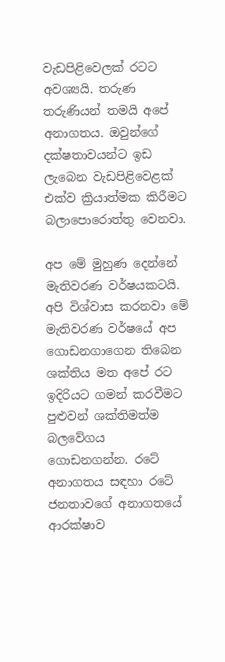වැඩපිළිවෙලක් රටට අවශ්‍යයි. තරුණ තරුණියන් තමයි අපේ අනාගතය. ඔවුන්ගේ දක්ෂතාවයන්ට ඉඩ ලැබෙන වැඩපිළිවෙළක් එක්ව ක්‍රියාත්මක කිරීමට බලාපොරොත්තු වෙනවා.

අප මේ මුහුණ දෙන්නේ මැතිවරණ වර්ෂයකටයි. අපි විශ්වාස කරනවා මේ මැතිවරණ වර්ෂයේ අප ගොඩනගාගෙන තිබෙන ශක්තිය මත අපේ රට ඉදිරියට ගමන් කරවීමට පුළුවන් ශක්තිමත්ම බලවේගය ගොඩනගන්න. රටේ අනාගතය සඳහා රටේ ජනතාවගේ අනාගතයේ ආරක්ෂාව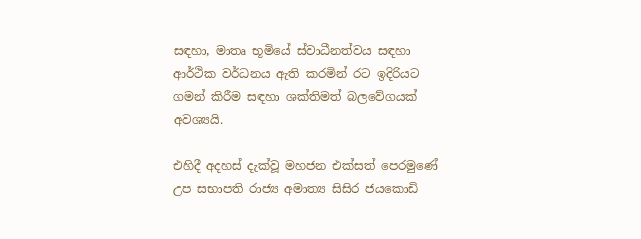සඳහා, මාතෘ භූමියේ ස්වාධීනත්වය සඳහා ආර්ථික වර්ධනය ඇති කරමින් රට ඉදිරියට ගමන් කිරීම සඳහා ශක්තිමත් බලවේගයක් අවශ්‍යයි.

එහිදී අදහස් දැක්වූ මහජන එක්සත් පෙරමුණේ උප සභාපති රාජ්‍ය අමාත්‍ය සිසිර ජයකොඩි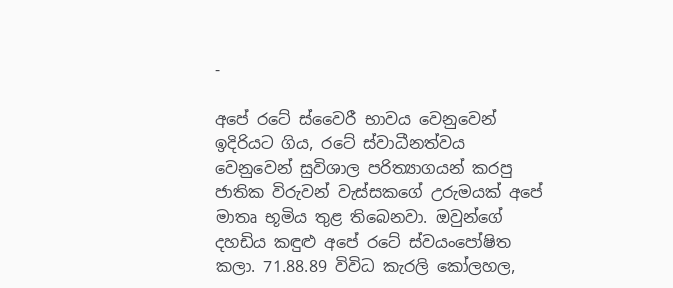-

අපේ රටේ ස්වෛරී භාවය වෙනුවෙන් ඉදිරියට ගිය, රටේ ස්වාධීනත්වය වෙනුවෙන් සුවිශාල පරිත්‍යාගයන් කරපු ජාතික විරුවන් වැස්සකගේ උරුමයක් අපේ මාතෘ භූමිය තුළ තිබෙනවා. ඔවුන්ගේ දහඩිය කඳුළු අපේ රටේ ස්වයංපෝෂිත කලා. 71.88.89 විවිධ කැරලි කෝලහල,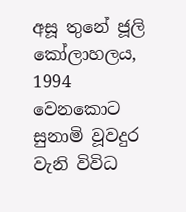අසූ තුනේ ජූලි කෝලාහලය, 1994 වෙනකොට සුනාමි වූවදුර වැනි විවිධ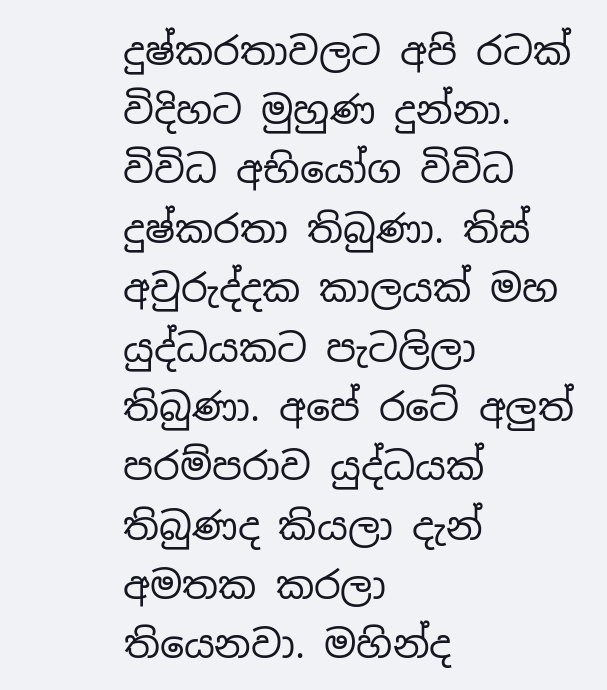දුෂ්කරතාවලට අපි රටක් විදිහට මුහුණ දුන්නා. විවිධ අභියෝග විවිධ දුෂ්කරතා තිබුණා. තිස් අවුරුද්දක කාලයක් මහ යුද්ධයකට පැටලිලා තිබුණා. අපේ රටේ අලුත් පරම්පරාව යුද්ධයක් තිබුණද කියලා දැන් අමතක කරලා තියෙනවා. මහින්ද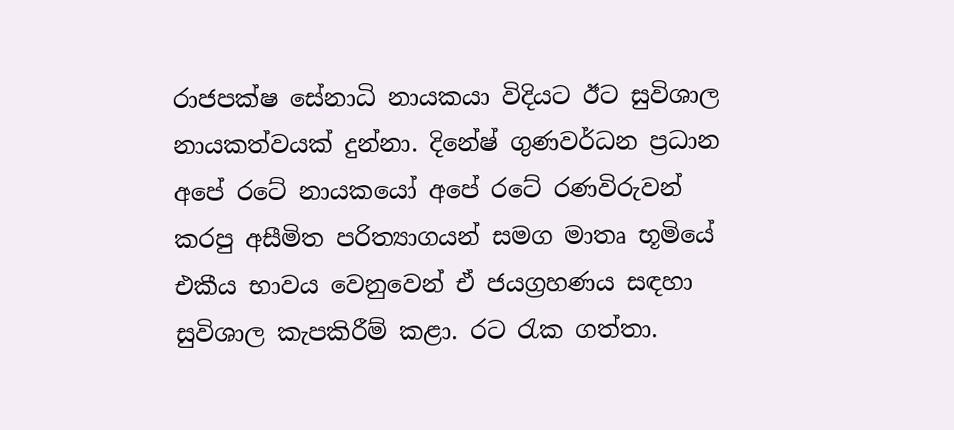රාජපක්ෂ සේනාධි නායකයා විදියට ඊට සුවිශාල නායකත්වයක් දුන්නා. දිනේෂ් ගුණවර්ධන ප්‍රධාන අපේ රටේ නායකයෝ අපේ රටේ රණවිරුවන් කරපු අසීමිත පරිත්‍යාගයන් සමග මාතෘ භූමියේ එකීය භාවය වෙනුවෙන් ඒ ජයග්‍රහණය සඳහා සුවිශාල කැපකිරීම් කළා. රට රැක ගත්තා.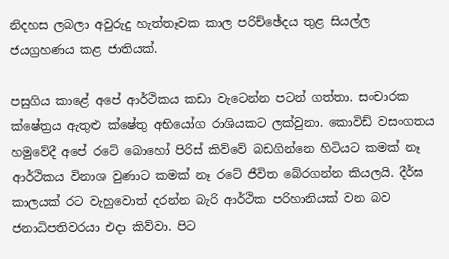නිදහස ලබලා අවුරුදු හැත්තෑවක කාල පරිච්ඡේදය තුළ සියල්ල ජයග්‍රහණය කළ ජාතියක්.

පසුගිය කාළේ අපේ ආර්ථිකය කඩා වැටෙන්න පටන් ගත්තා. සංචාරක ක්ෂේත්‍රය ඇතුළු ක්ෂේතු අභියෝග රාශියකට ලක්වුනා. කොවිඩ් වසංගතය හමුවේදී අපේ රටේ බොහෝ පිරිස් කිව්වේ බඩගින්නෙ හිටියට කමක් නෑ ආර්ථිකය විනාශ වුණාට කමක් නෑ රටේ ජීවිත බේරගන්න කියලයි. දීර්ඝ කාලයක් රට වැහුවොත් දරන්න බැරි ආර්ථික පරිහානියක් වන බව ජනාධිපතිවරයා එදා කිව්වා. පිට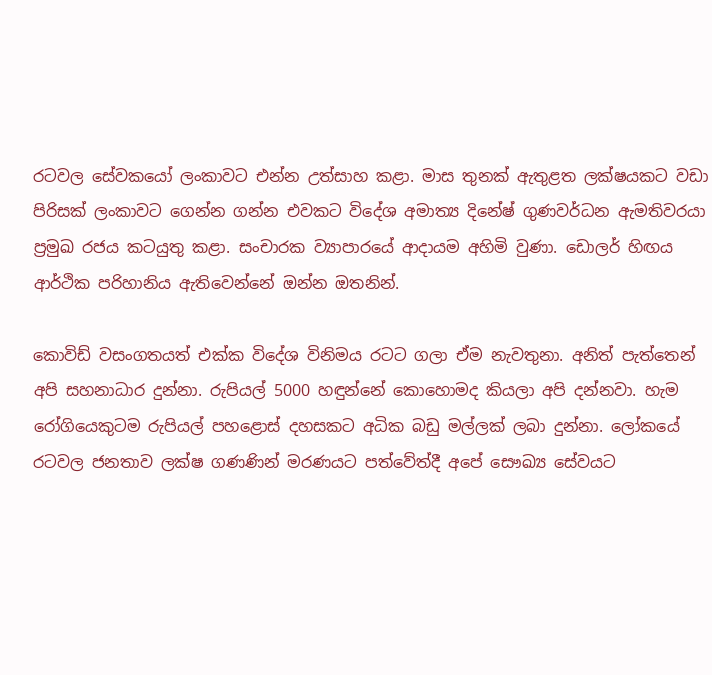රටවල සේවකයෝ ලංකාවට එන්න උත්සාහ කළා. මාස තුනක් ඇතුළත ලක්ෂයකට වඩා පිරිසක් ලංකාවට ගෙන්න ගන්න එවකට විදේශ අමාත්‍ය දිනේෂ් ගුණවර්ධන ඇමතිවරයා ප්‍රමුඛ රජය කටයුතු කළා. සංචාරක ව්‍යාපාරයේ ආදායම අහිමි වුණා. ඩොලර් හිඟය ආර්ථික පරිහානිය ඇතිවෙන්නේ ඔන්න ඔතනින්.

කොවිඩ් වසංගතයත් එක්ක විදේශ විනිමය රටට ගලා ඒම නැවතුනා. අනිත් පැත්තෙන් අපි සහනාධාර දුන්නා. රුපියල් 5000 හඳුන්නේ කොහොමද කියලා අපි දන්නවා. හැම රෝගියෙකුටම රුපියල් පහළොස් දහසකට අධික බඩු මල්ලක් ලබා දුන්නා. ලෝකයේ රටවල ජනතාව ලක්ෂ ගණණින් මරණයට පත්වේත්දී අපේ සෞඛ්‍ය සේවයට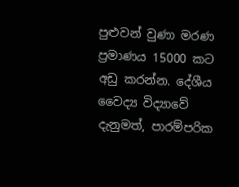පුළුවන් වුණා මරණ ප්‍රමාණය 15000 කට අඩු කරන්න. දේශීය වෛද්‍ය විද්‍යාවේ දැනුමත්, පාරම්පරික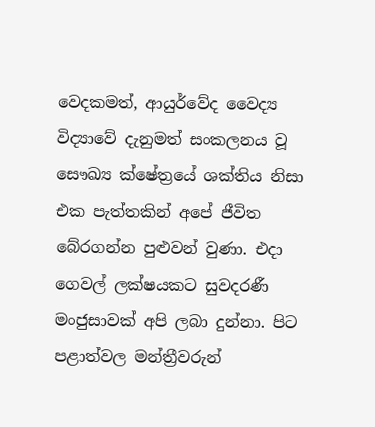වෙදකමත්, ආයුර්වේද වෛද්‍ය විද්‍යාවේ දැනුමත් සංකලනය වූ සෞඛ්‍ය ක්ෂේත්‍රයේ ශක්තිය නිසා එක පැත්තකින් අපේ ජීවිත බේරගන්න පුළුවන් වුණා. එදා ගෙවල් ලක්ෂයකට සුවදරණී මංජුසාවක් අපි ලබා දුන්නා. පිට පළාත්වල මන්ත්‍රීවරුන්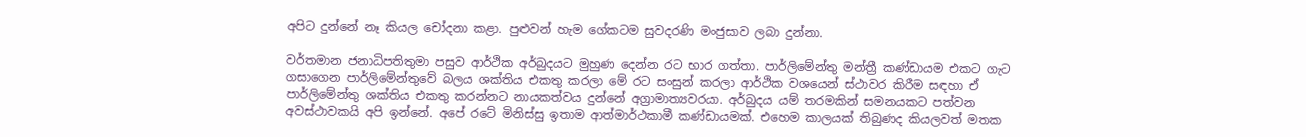අපිට දුන්නේ නෑ කියල චෝදනා කළා. පුළුවන් හැම ගේකටම සුවදරණි මංජුසාව ලබා දුන්නා.

වර්තමාන ජනාධිපතිතුමා පසුව ආර්ථික අර්බුදයට මුහුණ දෙන්න රට භාර ගත්තා. පාර්ලිමේන්තු මන්ත්‍රී කණ්ඩායම එකට ගැට ගසාගෙන පාර්ලිමේන්තුවේ බලය ශක්තිය එකතු කරලා මේ රට සංසුන් කරලා ආර්ථික වශයෙන් ස්ථාවර කිරීම සඳහා ඒ පාර්ලිමේන්තු ශක්තිය එකතු කරන්නට නායකත්වය දුන්නේ අග්‍රාමාත්‍යවරයා. අර්බුදය යම් තරමකින් සමනයකට පත්වන අවස්ථාවකයි අපි ඉන්නේ. අපේ රටේ මිනිස්සු ඉතාම ආත්මාර්ථකාමී කණ්ඩායමක්. එහෙම කාලයක් තිබුණද කියලවත් මතක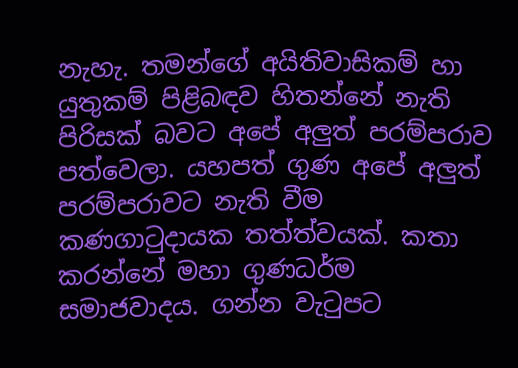නැහැ. තමන්ගේ අයිතිවාසිකම් හා යුතුකම් පිළිබඳව හිතන්නේ නැති පිරිසක් බවට අපේ අලුත් පරම්පරාව පත්වෙලා. යහපත් ගුණ අපේ අලුත් පරම්පරාවට නැති වීම කණගාටුදායක තත්ත්වයක්. කතා කරන්නේ මහා ගුණධර්ම සමාජවාදය. ගන්න වැටුපට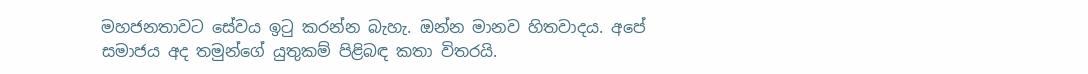මහජනතාවට සේවය ඉටු කරන්න බැහැ. ඔන්න මානව හිතවාදය. අපේ සමාජය අද තමුන්ගේ යුතුකම් පිළිබඳ කතා විතරයි.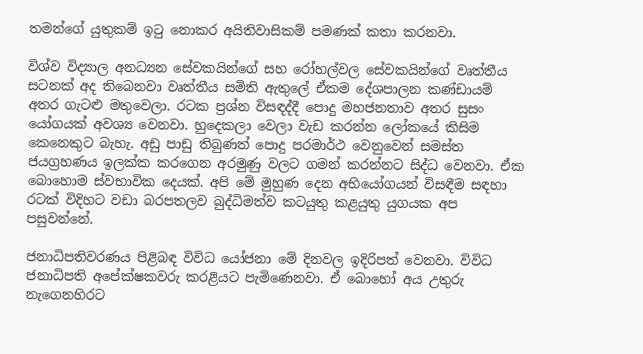තමන්ගේ යුතුකම් ඉටු නොකර අයිතිවාසිකම් පමණක් කතා කරනවා.

විශ්ව විද්‍යාල අනධ්‍යන සේවකයින්ගේ සහ රෝහල්වල සේවකයින්ගේ වෘත්තීය සටනක් අද තිබෙනවා වෘත්තීය සමිති ඇතුලේ ඒකම දේශපාලන කණ්ඩායම් අතර ගැටළු මතුවෙලා. රටක ප්‍රශ්න විසඳද්දී පොදු මහජනතාව අතර සුසං යෝගයක් අවශ්‍ය වෙනවා. හුදෙකලා වෙලා වැඩ කරන්න ලෝකයේ කිසිම කෙනෙකුට බැහැ. අඩු පාඩු තිබුණත් පොදු පරමාර්ථ වෙනුවෙන් සමස්ත ජයග්‍රහණය ඉලක්ක කරගෙන අරමුණු වලට ගමන් කරන්නට සිද්ධ වෙනවා. ඒක බොහොම ස්වභාවික දෙයක්. අපි මේ මුහුණ දෙන අභියෝගයන් විසඳීම සඳහා රටක් විදිහට වඩා බරපතලව බුද්ධිමත්ව කටයුතු කළයුතු යුගයක අප පසුවන්නේ.

ජනාධිපතිවරණය පිළිබඳ විවිධ යෝජනා මේ දිනවල ඉදිරිපත් වෙනවා. විවිධ ජනාධිපති අපේක්ෂකවරු කරළියට පැමිණෙනවා. ඒ බොහෝ අය උතුරු නැගෙනහිරට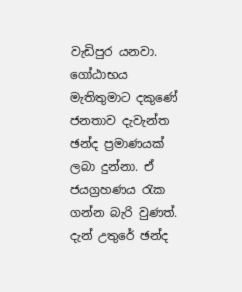වැඩිපුර යනවා. ගෝඨාභය මැතිතුමාට දකුණේ ජනතාව දැවැන්ත ඡන්ද ප්‍රමාණයක් ලබා දුන්නා. ඒ ජයග්‍රහණය රැක ගන්න බැරි වුණත්. දැන් උතුරේ ඡන්ද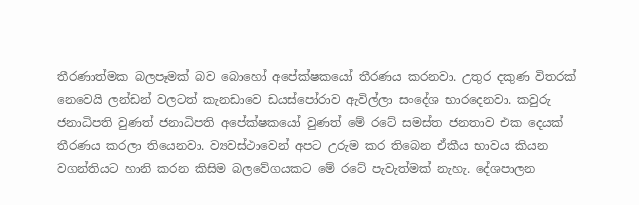තීරණාත්මක බලපෑමක් බව බොහෝ අපේක්ෂකයෝ තීරණය කරනවා. උතුර දකුණ විතරක් නෙවෙයි ලන්ඩන් වලටත් කැනඩාවෙ ඩයස්පෝරාව ඇවිල්ලා සංදේශ භාරදෙනවා. කවුරු ජනාධිපති වුණත් ජනාධිපති අපේක්ෂකයෝ වුණත් මේ රටේ සමස්ත ජනතාව එක දෙයක් තීරණය කරලා තියෙනවා. ව්‍යවස්ථාවෙන් අපට උරුම කර තිබෙන ඒකීය භාවය කියන වගන්තියට හානි කරන කිසිම බලවේගයකට මේ රටේ පැවැත්මක් නැහැ. දේශපාලන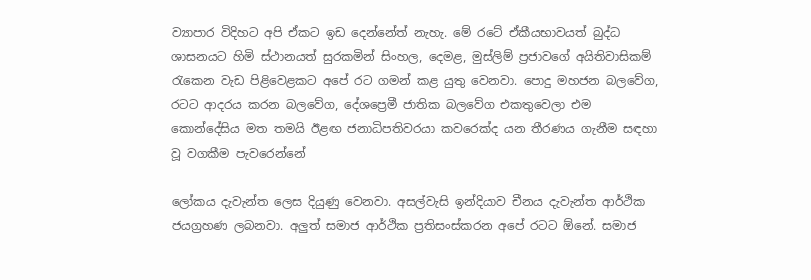ව්‍යාපාර විදිහට අපි ඒකට ඉඩ දෙන්නේත් නැහැ. මේ රටේ ඒකීයභාවයත් බුද්ධ ශාසනයට හිමි ස්ථානයත් සුරකමින් සිංහල, දෙමළ, මුස්ලිම් ප්‍රජාවගේ අයිතිවාසිකම් රැකෙන වැඩ පිළිවෙළකට අපේ රට ගමන් කළ යුතු වෙනවා. පොදු මහජන බලවේග, රටට ආදරය කරන බලවේග, දේශප්‍රෙමී ජාතික බලවේග එකතුවෙලා එම කොන්දේසිය මත තමයි ඊළඟ ජනාධිපතිවරයා කවරෙක්ද යන තීරණය ගැනීම සඳහා වූ වගකීම පැවරෙන්නේ

ලෝකය දැවැන්ත ලෙස දියුණු වෙනවා. අසල්වැසි ඉන්දියාව චීනය දැවැන්ත ආර්ථික ජයග්‍රහණ ලබනවා. අලුත් සමාජ ආර්ථික ප්‍රතිසංස්කරන අපේ රටට ඕනේ. සමාජ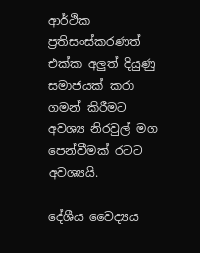ආර්ථික ප්‍රතිසංස්කරණත් එක්ක අලුත් දියුණු සමාජයක් කරා ගමන් කිරීමට අවශ්‍ය නිරවුල් මග පෙන්වීමක් රටට අවශ්‍යයි.

දේශීය වෛද්‍යය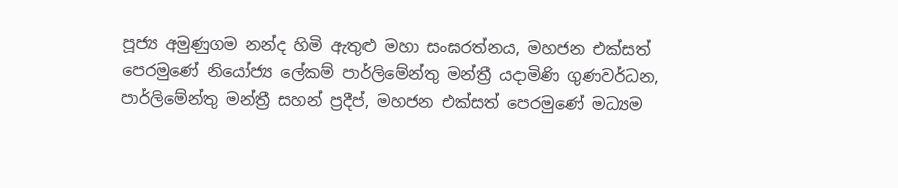පූජ්‍ය අමුණුගම නන්ද හිමි ඇතුළු මහා සංඝරත්නය, මහජන එක්සත් පෙරමුණේ නියෝජ්‍ය ලේකම් පාර්ලිමේන්තු මන්ත්‍රී යදාමිණි ගුණවර්ධන, පාර්ලිමේන්තු මන්ත්‍රී සහන් ප්‍රදීප්, මහජන එක්සත් පෙරමුණේ මධ්‍යම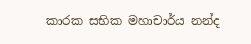කාරක සභික මහාචාර්ය නන්ද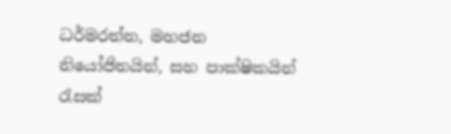ධර්මරත්න, මහජන නියෝජිතයින්, සහ පාක්ෂිකයින් රැසක්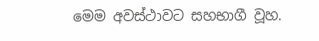මෙම අවස්ථාවට සහභාගී වූහ.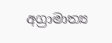අග්‍රාමාත්‍ය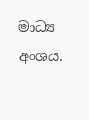මාධ්‍ය අංශය.